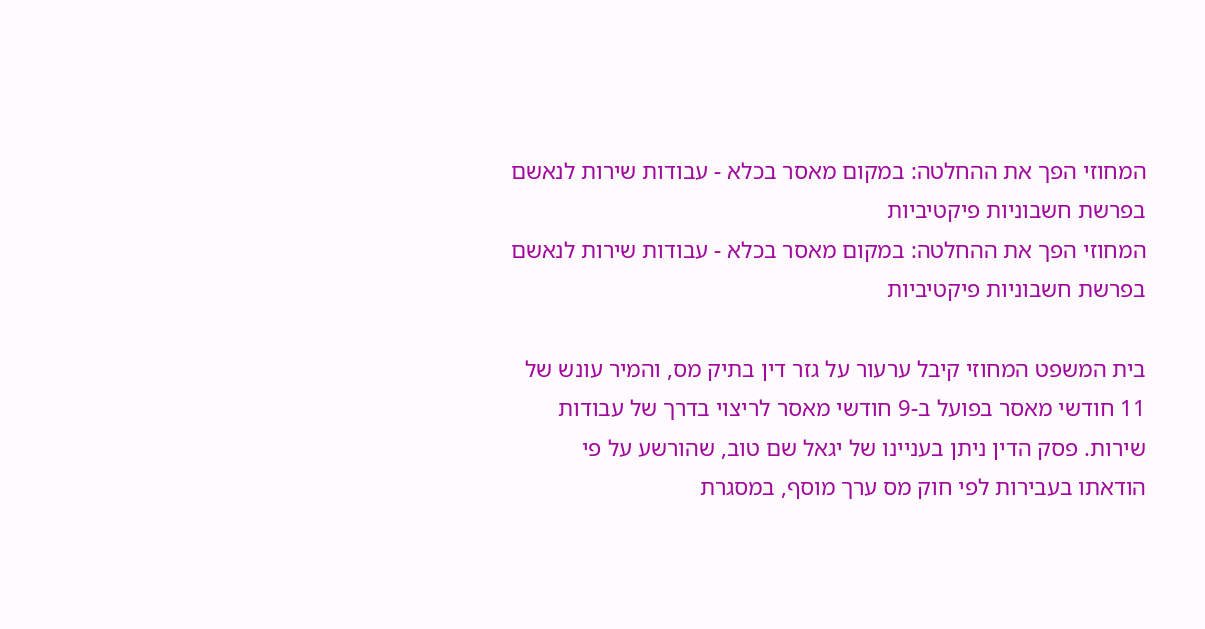המחוזי הפך את ההחלטה: במקום מאסר בכלא - עבודות שירות לנאשם בפרשת חשבוניות פיקטיביות
המחוזי הפך את ההחלטה: במקום מאסר בכלא - עבודות שירות לנאשם בפרשת חשבוניות פיקטיביות

בית המשפט המחוזי קיבל ערעור על גזר דין בתיק מס, והמיר עונש של 11 חודשי מאסר בפועל ב-9 חודשי מאסר לריצוי בדרך של עבודות שירות. פסק הדין ניתן בעניינו של יגאל שם טוב, שהורשע על פי הודאתו בעבירות לפי חוק מס ערך מוסף, במסגרת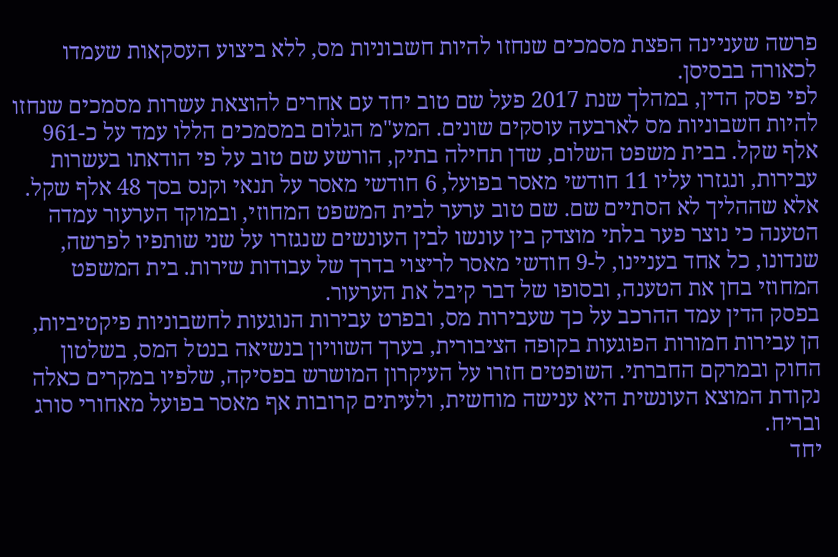פרשה שעניינה הפצת מסמכים שנחזו להיות חשבוניות מס, ללא ביצוע העסקאות שעמדו לכאורה בבסיסן.
לפי פסק הדין, במהלך שנת 2017 פעל שם טוב יחד עם אחרים להוצאת עשרות מסמכים שנחזו להיות חשבוניות מס לארבעה עוסקים שונים. המע"מ הגלום במסמכים הללו עמד על כ-961 אלף שקל. בבית משפט השלום, שדן תחילה בתיק, הורשע שם טוב על פי הודאתו בעשרות עבירות, ונגזרו עליו 11 חודשי מאסר בפועל, 6 חודשי מאסר על תנאי וקנס בסך 48 אלף שקל.
אלא שההליך לא הסתיים שם. שם טוב ערער לבית המשפט המחוזי, ובמוקד הערעור עמדה הטענה כי נוצר פער בלתי מוצדק בין עונשו לבין העונשים שנגזרו על שני שותפיו לפרשה, שנדונו, כל אחד בעניינו, ל-9 חודשי מאסר לריצוי בדרך של עבודות שירות. בית המשפט המחוזי בחן את הטענה, ובסופו של דבר קיבל את הערעור.
בפסק הדין עמד ההרכב על כך שעבירות מס, ובפרט עבירות הנוגעות לחשבוניות פיקטיביות, הן עבירות חמורות הפוגעות בקופה הציבורית, בערך השוויון בנשיאה בנטל המס, בשלטון החוק ובמרקם החברתי. השופטים חזרו על העיקרון המושרש בפסיקה, שלפיו במקרים כאלה נקודת המוצא העונשית היא ענישה מוחשית, ולעיתים קרובות אף מאסר בפועל מאחורי סורג ובריח.
יחד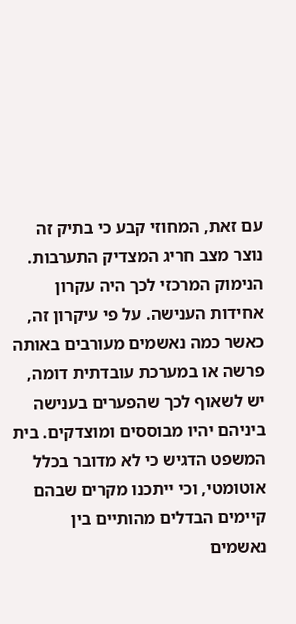עם זאת, המחוזי קבע כי בתיק זה נוצר מצב חריג המצדיק התערבות. הנימוק המרכזי לכך היה עקרון אחידות הענישה. על פי עיקרון זה, כאשר כמה נאשמים מעורבים באותה פרשה או במערכת עובדתית דומה, יש לשאוף לכך שהפערים בענישה ביניהם יהיו מבוססים ומוצדקים. בית המשפט הדגיש כי לא מדובר בכלל אוטומטי, וכי ייתכנו מקרים שבהם קיימים הבדלים מהותיים בין נאשמים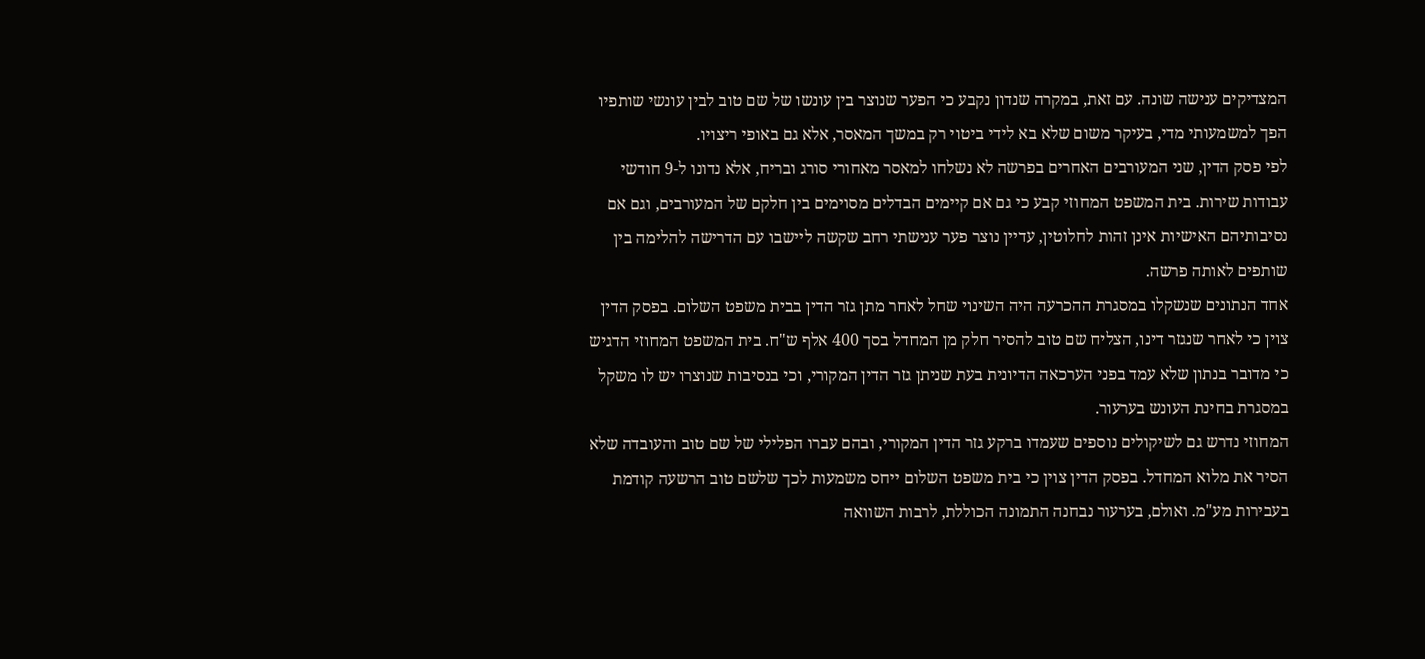המצדיקים ענישה שונה. עם זאת, במקרה שנדון נקבע כי הפער שנוצר בין עונשו של שם טוב לבין עונשי שותפיו הפך למשמעותי מדי, בעיקר משום שלא בא לידי ביטוי רק במשך המאסר, אלא גם באופי ריצויו.
לפי פסק הדין, שני המעורבים האחרים בפרשה לא נשלחו למאסר מאחורי סורג ובריח, אלא נדונו ל-9 חודשי עבודות שירות. בית המשפט המחוזי קבע כי גם אם קיימים הבדלים מסוימים בין חלקם של המעורבים, וגם אם נסיבותיהם האישיות אינן זהות לחלוטין, עדיין נוצר פער ענישתי רחב שקשה ליישבו עם הדרישה להלימה בין שותפים לאותה פרשה.
אחד הנתונים שנשקלו במסגרת ההכרעה היה השינוי שחל לאחר מתן גזר הדין בבית משפט השלום. בפסק הדין צוין כי לאחר שנגזר דינו, הצליח שם טוב להסיר חלק מן המחדל בסך 400 אלף ש"ח. בית המשפט המחוזי הדגיש כי מדובר בנתון שלא עמד בפני הערכאה הדיונית בעת שניתן גזר הדין המקורי, וכי בנסיבות שנוצרו יש לו משקל במסגרת בחינת העונש בערעור.
המחוזי נדרש גם לשיקולים נוספים שעמדו ברקע גזר הדין המקורי, ובהם עברו הפלילי של שם טוב והעובדה שלא הסיר את מלוא המחדל. בפסק הדין צוין כי בית משפט השלום ייחס משמעות לכך שלשם טוב הרשעה קודמת בעבירות מע"מ. ואולם, בערעור נבחנה התמונה הכוללת, לרבות השוואה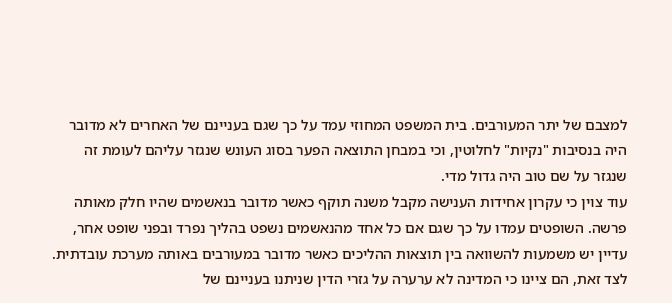למצבם של יתר המעורבים. בית המשפט המחוזי עמד על כך שגם בעניינם של האחרים לא מדובר היה בנסיבות "נקיות" לחלוטין, וכי במבחן התוצאה הפער בסוג העונש שנגזר עליהם לעומת זה שנגזר על שם טוב היה גדול מדי.
עוד צוין כי עקרון אחידות הענישה מקבל משנה תוקף כאשר מדובר בנאשמים שהיו חלק מאותה פרשה. השופטים עמדו על כך שגם אם כל אחד מהנאשמים נשפט בהליך נפרד ובפני שופט אחר, עדיין יש משמעות להשוואה בין תוצאות ההליכים כאשר מדובר במעורבים באותה מערכת עובדתית. לצד זאת, הם ציינו כי המדינה לא ערערה על גזרי הדין שניתנו בעניינם של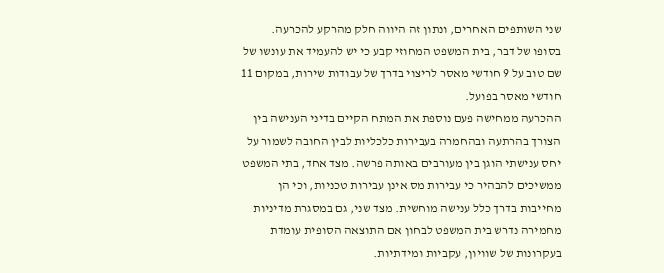שני השותפים האחרים, ונתון זה היווה חלק מהרקע להכרעה.
בסופו של דבר, בית המשפט המחוזי קבע כי יש להעמיד את עונשו של שם טוב על 9 חודשי מאסר לריצוי בדרך של עבודות שירות, במקום 11 חודשי מאסר בפועל.
ההכרעה ממחישה פעם נוספת את המתח הקיים בדיני הענישה בין הצורך בהרתעה ובהחמרה בעבירות כלכליות לבין החובה לשמור על יחס ענישתי הוגן בין מעורבים באותה פרשה. מצד אחד, בתי המשפט ממשיכים להבהיר כי עבירות מס אינן עבירות טכניות, וכי הן מחייבות בדרך כלל ענישה מוחשית. מצד שני, גם במסגרת מדיניות מחמירה נדרש בית המשפט לבחון אם התוצאה הסופית עומדת בעקרונות של שוויון, עקביות ומידתיות.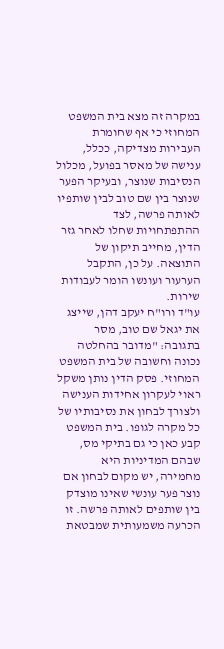במקרה זה מצא בית המשפט המחוזי כי אף שחומרת העבירות מצדיקה, ככלל, ענישה של מאסר בפועל, מכלול הנסיבות שנוצר, ובעיקר הפער שנוצר בין שם טוב לבין שותפיו לאותה פרשה, לצד ההתפתחויות שחלו לאחר גזר הדין, מחייב תיקון של התוצאה. על כן, התקבל הערעור ועונשו הומר לעבודות שירות.
עו"ד ורו"ח יעקב דהן, שייצג את יגאל שם טוב, מסר בתגובה: "מדובר בהחלטה נכונה וחשובה של בית המשפט המחוזי. פסק הדין נותן משקל ראוי לעקרון אחידות הענישה ולצורך לבחון את נסיבותיו של כל מקרה לגופו. בית המשפט קבע כאן כי גם בתיקי מס, שבהם המדיניות היא מחמירה, יש מקום לבחון אם נוצר פער עונשי שאינו מוצדק בין שותפים לאותה פרשה. זו הכרעה משמעותית שמבטאת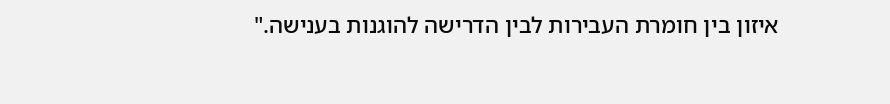איזון בין חומרת העבירות לבין הדרישה להוגנות בענישה."